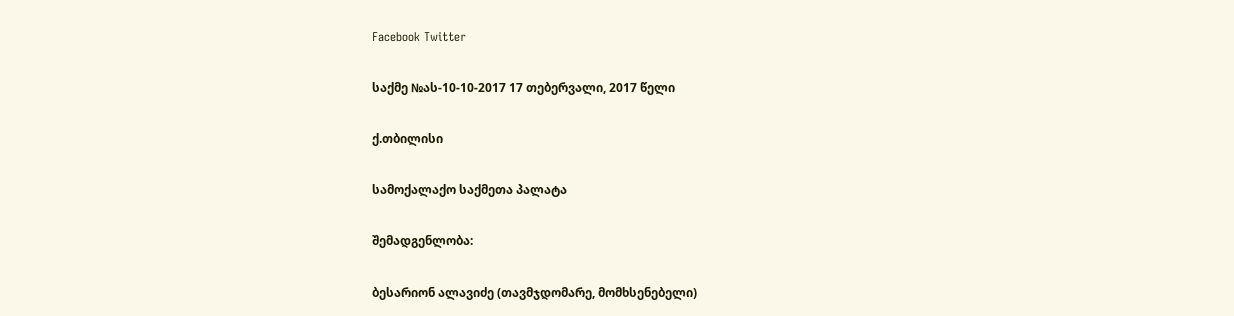Facebook Twitter

საქმე №ას-10-10-2017 17 თებერვალი, 2017 წელი

ქ.თბილისი

სამოქალაქო საქმეთა პალატა

შემადგენლობა:

ბესარიონ ალავიძე (თავმჯდომარე, მომხსენებელი)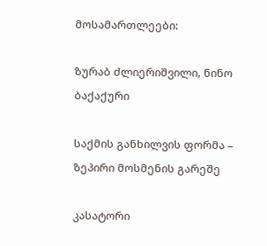მოსამართლეები:

ზურაბ ძლიერიშვილი, ნინო ბაქაქური

საქმის განხილვის ფორმა – ზეპირი მოსმენის გარეშე

კასატორი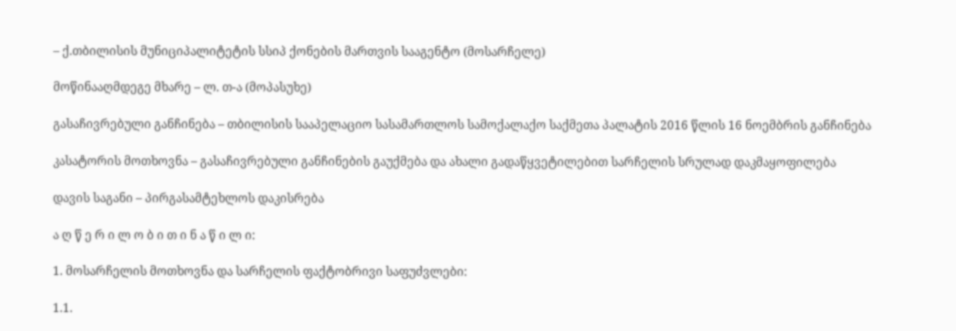– ქ.თბილისის მუნიციპალიტეტის სსიპ ქონების მართვის სააგენტო (მოსარჩელე)

მოწინააღმდეგე მხარე – ლ. თ-ა (მოპასუხე)

გასაჩივრებული განჩინება – თბილისის სააპელაციო სასამართლოს სამოქალაქო საქმეთა პალატის 2016 წლის 16 ნოემბრის განჩინება

კასატორის მოთხოვნა – გასაჩივრებული განჩინების გაუქმება და ახალი გადაწყვეტილებით სარჩელის სრულად დაკმაყოფილება

დავის საგანი – პირგასამტეხლოს დაკისრება

ა ღ წ ე რ ი ლ ო ბ ი თ ი ნ ა წ ი ლ ი:

1. მოსარჩელის მოთხოვნა და სარჩელის ფაქტობრივი საფუძვლები:

1.1.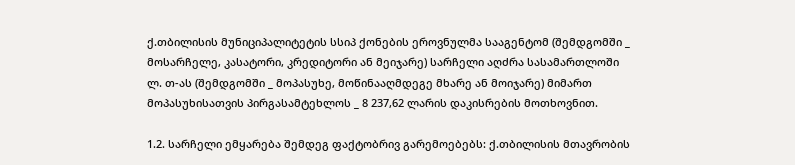ქ.თბილისის მუნიციპალიტეტის სსიპ ქონების ეროვნულმა სააგენტომ (შემდგომში _ მოსარჩელე, კასატორი, კრედიტორი ან მეიჯარე) სარჩელი აღძრა სასამართლოში ლ. თ-ას (შემდგომში _ მოპასუხე, მოწინააღმდეგე მხარე ან მოიჯარე) მიმართ მოპასუხისათვის პირგასამტეხლოს _ 8 237,62 ლარის დაკისრების მოთხოვნით.

1.2. სარჩელი ემყარება შემდეგ ფაქტობრივ გარემოებებს: ქ.თბილისის მთავრობის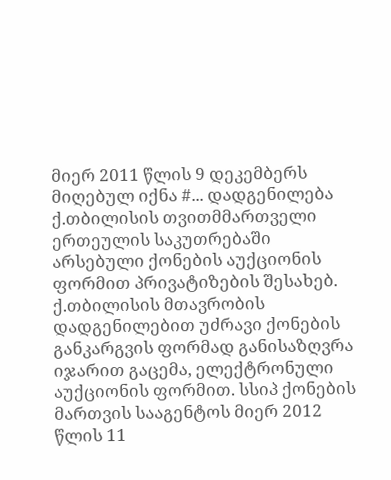მიერ 2011 წლის 9 დეკემბერს მიღებულ იქნა #... დადგენილება ქ.თბილისის თვითმმართველი ერთეულის საკუთრებაში არსებული ქონების აუქციონის ფორმით პრივატიზების შესახებ. ქ.თბილისის მთავრობის დადგენილებით უძრავი ქონების განკარგვის ფორმად განისაზღვრა იჯარით გაცემა, ელექტრონული აუქციონის ფორმით. სსიპ ქონების მართვის სააგენტოს მიერ 2012 წლის 11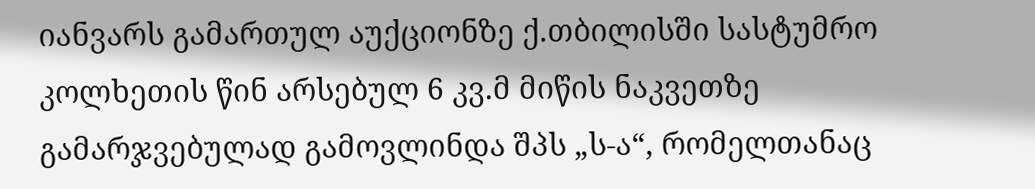იანვარს გამართულ აუქციონზე ქ.თბილისში სასტუმრო კოლხეთის წინ არსებულ 6 კვ.მ მიწის ნაკვეთზე გამარჯვებულად გამოვლინდა შპს „ს-ა“, რომელთანაც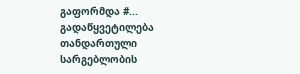გაფორმდა #... გადაწყვეტილება თანდართული სარგებლობის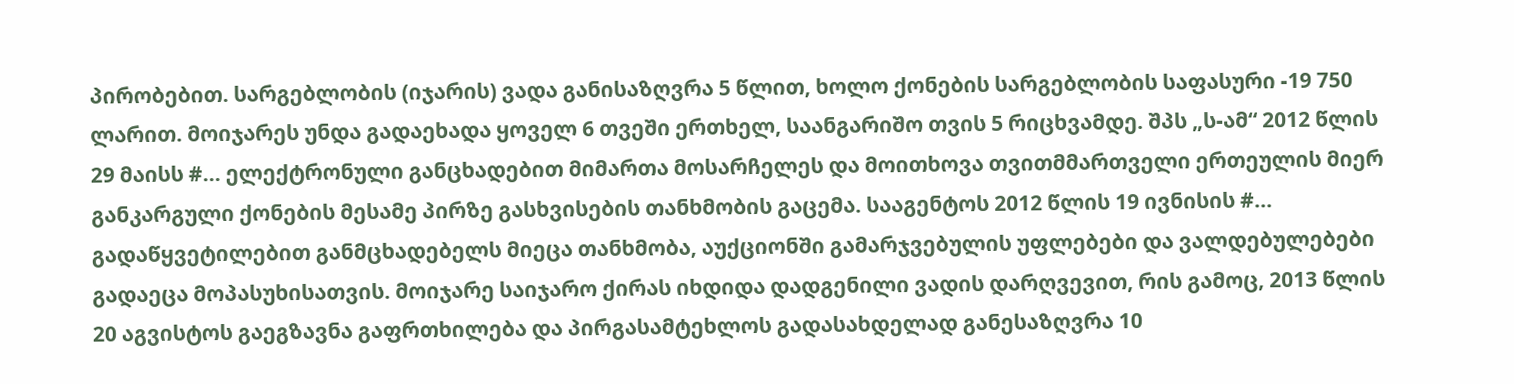პირობებით. სარგებლობის (იჯარის) ვადა განისაზღვრა 5 წლით, ხოლო ქონების სარგებლობის საფასური -19 750 ლარით. მოიჯარეს უნდა გადაეხადა ყოველ 6 თვეში ერთხელ, საანგარიშო თვის 5 რიცხვამდე. შპს „ს-ამ“ 2012 წლის 29 მაისს #... ელექტრონული განცხადებით მიმართა მოსარჩელეს და მოითხოვა თვითმმართველი ერთეულის მიერ განკარგული ქონების მესამე პირზე გასხვისების თანხმობის გაცემა. სააგენტოს 2012 წლის 19 ივნისის #... გადაწყვეტილებით განმცხადებელს მიეცა თანხმობა, აუქციონში გამარჯვებულის უფლებები და ვალდებულებები გადაეცა მოპასუხისათვის. მოიჯარე საიჯარო ქირას იხდიდა დადგენილი ვადის დარღვევით, რის გამოც, 2013 წლის 20 აგვისტოს გაეგზავნა გაფრთხილება და პირგასამტეხლოს გადასახდელად განესაზღვრა 10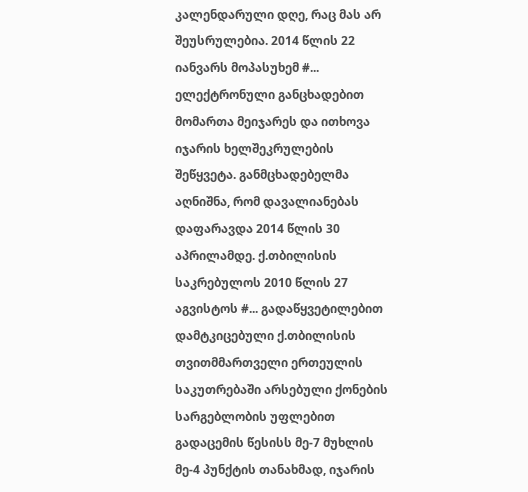კალენდარული დღე, რაც მას არ შეუსრულებია. 2014 წლის 22 იანვარს მოპასუხემ #... ელექტრონული განცხადებით მომართა მეიჯარეს და ითხოვა იჯარის ხელშეკრულების შეწყვეტა. განმცხადებელმა აღნიშნა, რომ დავალიანებას დაფარავდა 2014 წლის 30 აპრილამდე. ქ.თბილისის საკრებულოს 2010 წლის 27 აგვისტოს #... გადაწყვეტილებით დამტკიცებული ქ.თბილისის თვითმმართველი ერთეულის საკუთრებაში არსებული ქონების სარგებლობის უფლებით გადაცემის წესისს მე-7 მუხლის მე-4 პუნქტის თანახმად, იჯარის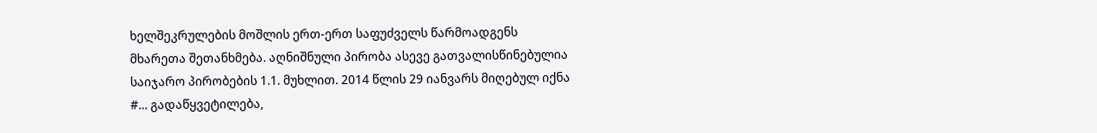ხელშეკრულების მოშლის ერთ-ერთ საფუძველს წარმოადგენს მხარეთა შეთანხმება. აღნიშნული პირობა ასევე გათვალისწინებულია საიჯარო პირობების 1.1. მუხლით. 2014 წლის 29 იანვარს მიღებულ იქნა #... გადაწყვეტილება,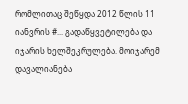რომლითაც შეწყდა 2012 წლის 11 იანვრის #... გადაწყვეტილება და იჯარის ხელშეკრულება. მოიჯარემ დავალიანება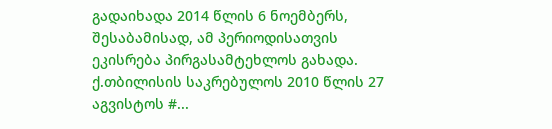გადაიხადა 2014 წლის 6 ნოემბერს, შესაბამისად, ამ პერიოდისათვის ეკისრება პირგასამტეხლოს გახადა. ქ.თბილისის საკრებულოს 2010 წლის 27 აგვისტოს #...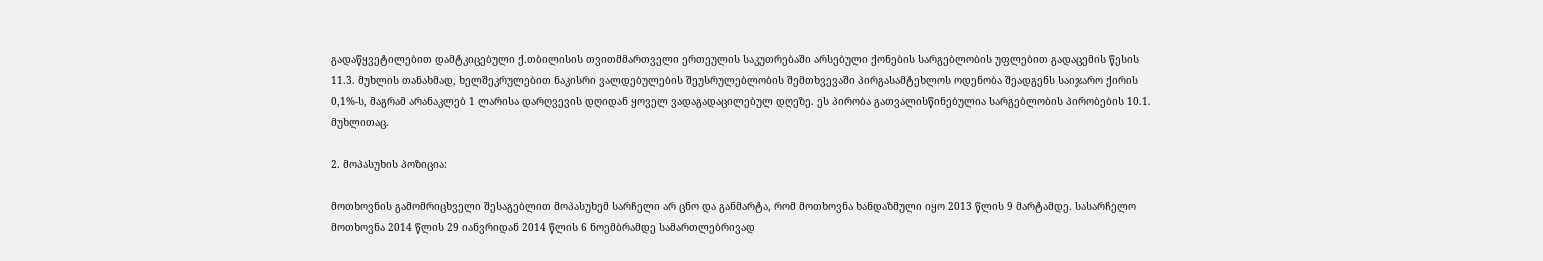გადაწყვეტილებით დამტკიცებული ქ.თბილისის თვითმმართველი ერთეულის საკუთრებაში არსებული ქონების სარგებლობის უფლებით გადაცემის წესის 11.3. მუხლის თანახმად, ხელშეკრულებით ნაკისრი ვალდებულების შეუსრულებლობის შემთხვევაში პირგასამტეხლოს ოდენობა შეადგენს საიჯარო ქირის 0,1%-ს, მაგრამ არანაკლებ 1 ლარისა დარღვევის დღიდან ყოველ ვადაგადაცილებულ დღეზე. ეს პირობა გათვალისწინებულია სარგებლობის პირობების 10.1. მუხლითაც.

2. მოპასუხის პოზიცია:

მოთხოვნის გამომრიცხველი შესაგებლით მოპასუხემ სარჩელი არ ცნო და განმარტა, რომ მოთხოვნა ხანდაზმული იყო 2013 წლის 9 მარტამდე. სასარჩელო მოთხოვნა 2014 წლის 29 იანვრიდან 2014 წლის 6 ნოემბრამდე სამართლებრივად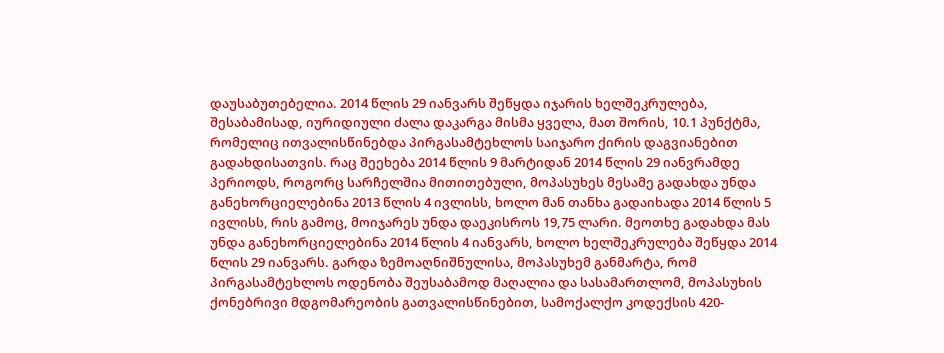დაუსაბუთებელია. 2014 წლის 29 იანვარს შეწყდა იჯარის ხელშეკრულება, შესაბამისად, იურიდიული ძალა დაკარგა მისმა ყველა, მათ შორის, 10.1 პუნქტმა, რომელიც ითვალისწინებდა პირგასამტეხლოს საიჯარო ქირის დაგვიანებით გადახდისათვის. რაც შეეხება 2014 წლის 9 მარტიდან 2014 წლის 29 იანვრამდე პერიოდს, როგორც სარჩელშია მითითებული, მოპასუხეს მესამე გადახდა უნდა განეხორციელებინა 2013 წლის 4 ივლისს, ხოლო მან თანხა გადაიხადა 2014 წლის 5 ივლისს, რის გამოც, მოიჯარეს უნდა დაეკისროს 19,75 ლარი. მეოთხე გადახდა მას უნდა განეხორციელებინა 2014 წლის 4 იანვარს, ხოლო ხელშეკრულება შეწყდა 2014 წლის 29 იანვარს. გარდა ზემოაღნიშნულისა, მოპასუხემ განმარტა, რომ პირგასამტეხლოს ოდენობა შეუსაბამოდ მაღალია და სასამართლომ, მოპასუხის ქონებრივი მდგომარეობის გათვალისწინებით, სამოქალქო კოდექსის 420-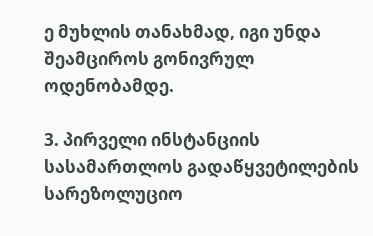ე მუხლის თანახმად, იგი უნდა შეამციროს გონივრულ ოდენობამდე.

3. პირველი ინსტანციის სასამართლოს გადაწყვეტილების სარეზოლუციო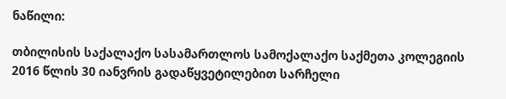ნაწილი:

თბილისის საქალაქო სასამართლოს სამოქალაქო საქმეთა კოლეგიის 2016 წლის 30 იანვრის გადაწყვეტილებით სარჩელი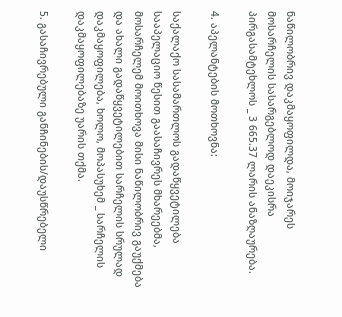ნაწილობრივ დაკმაყოფილდა, მოიჯარეს მოსარჩელის სასარგებლოდ დაეკისრა პირგასამტეხლოს _ 3 665.37 ლარის ანაზღაურება.

4. აპელანტების მოთხოვნა:

საქალაქო სასამართლოს გადაწყვეტილება სააპელაციო წესით გაასაჩივრეს მხარეებმა, მოსარჩელემ მოითხოვა მისი ნაწილობრივ გაუქმება და ახალი გადაწყვეტილებით სარჩელის სრულად დაკმაყოფილება, ხოლო, მოპასუხემ _ სარჩელის დაკმაყოფილებაზე უარის თქმა.

5. გასაჩივრებული განჩინების/დაუსწრებელი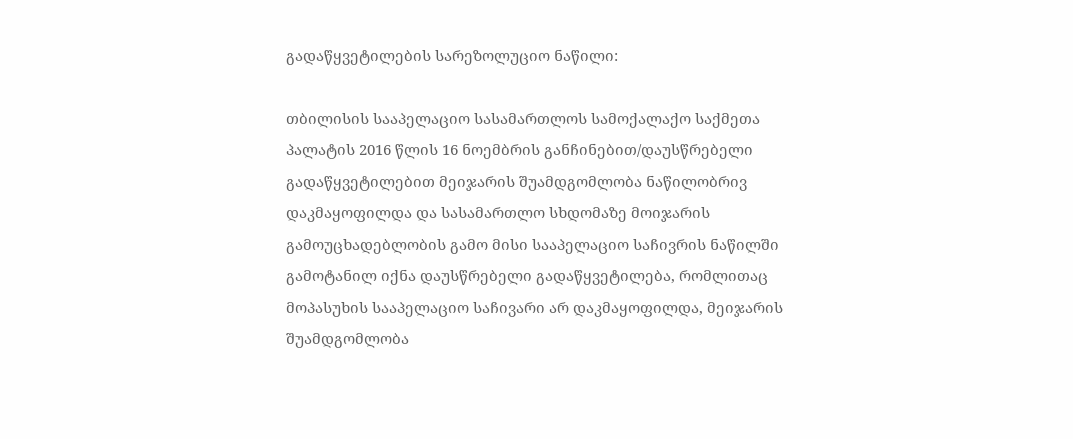გადაწყვეტილების სარეზოლუციო ნაწილი:

თბილისის სააპელაციო სასამართლოს სამოქალაქო საქმეთა პალატის 2016 წლის 16 ნოემბრის განჩინებით/დაუსწრებელი გადაწყვეტილებით მეიჯარის შუამდგომლობა ნაწილობრივ დაკმაყოფილდა და სასამართლო სხდომაზე მოიჯარის გამოუცხადებლობის გამო მისი სააპელაციო საჩივრის ნაწილში გამოტანილ იქნა დაუსწრებელი გადაწყვეტილება, რომლითაც მოპასუხის სააპელაციო საჩივარი არ დაკმაყოფილდა, მეიჯარის შუამდგომლობა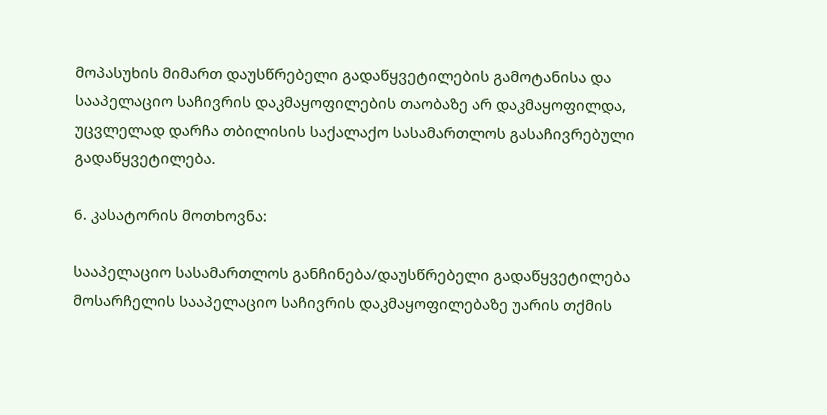მოპასუხის მიმართ დაუსწრებელი გადაწყვეტილების გამოტანისა და სააპელაციო საჩივრის დაკმაყოფილების თაობაზე არ დაკმაყოფილდა, უცვლელად დარჩა თბილისის საქალაქო სასამართლოს გასაჩივრებული გადაწყვეტილება.

6. კასატორის მოთხოვნა:

სააპელაციო სასამართლოს განჩინება/დაუსწრებელი გადაწყვეტილება მოსარჩელის სააპელაციო საჩივრის დაკმაყოფილებაზე უარის თქმის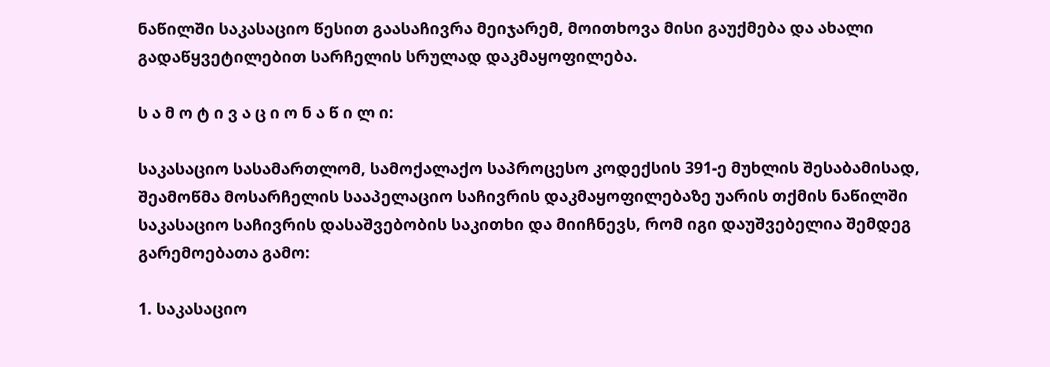ნაწილში საკასაციო წესით გაასაჩივრა მეიჯარემ, მოითხოვა მისი გაუქმება და ახალი გადაწყვეტილებით სარჩელის სრულად დაკმაყოფილება.

ს ა მ ო ტ ი ვ ა ც ი ო ნ ა წ ი ლ ი:

საკასაციო სასამართლომ, სამოქალაქო საპროცესო კოდექსის 391-ე მუხლის შესაბამისად, შეამოწმა მოსარჩელის სააპელაციო საჩივრის დაკმაყოფილებაზე უარის თქმის ნაწილში საკასაციო საჩივრის დასაშვებობის საკითხი და მიიჩნევს, რომ იგი დაუშვებელია შემდეგ გარემოებათა გამო:

1. საკასაციო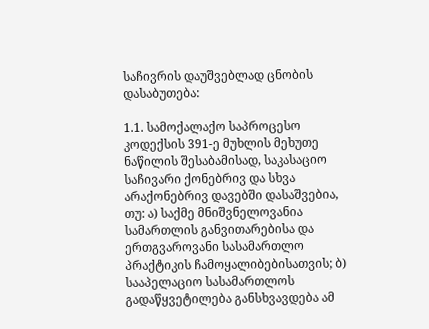საჩივრის დაუშვებლად ცნობის დასაბუთება:

1.1. სამოქალაქო საპროცესო კოდექსის 391-ე მუხლის მეხუთე ნაწილის შესაბამისად, საკასაციო საჩივარი ქონებრივ და სხვა არაქონებრივ დავებში დასაშვებია, თუ: ა) საქმე მნიშვნელოვანია სამართლის განვითარებისა და ერთგვაროვანი სასამართლო პრაქტიკის ჩამოყალიბებისათვის; ბ) სააპელაციო სასამართლოს გადაწყვეტილება განსხვავდება ამ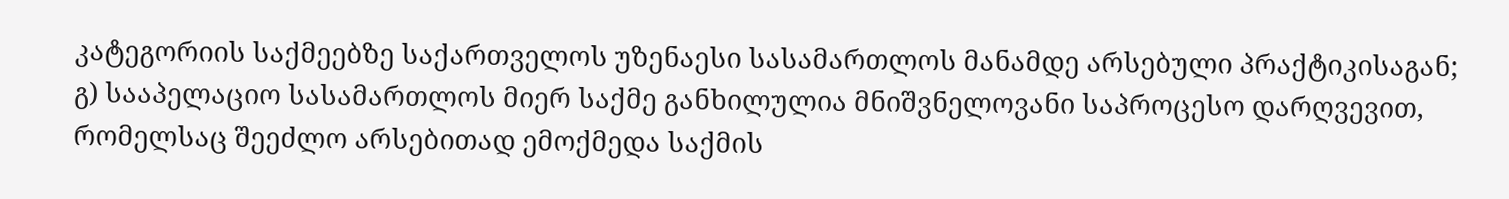კატეგორიის საქმეებზე საქართველოს უზენაესი სასამართლოს მანამდე არსებული პრაქტიკისაგან; გ) სააპელაციო სასამართლოს მიერ საქმე განხილულია მნიშვნელოვანი საპროცესო დარღვევით, რომელსაც შეეძლო არსებითად ემოქმედა საქმის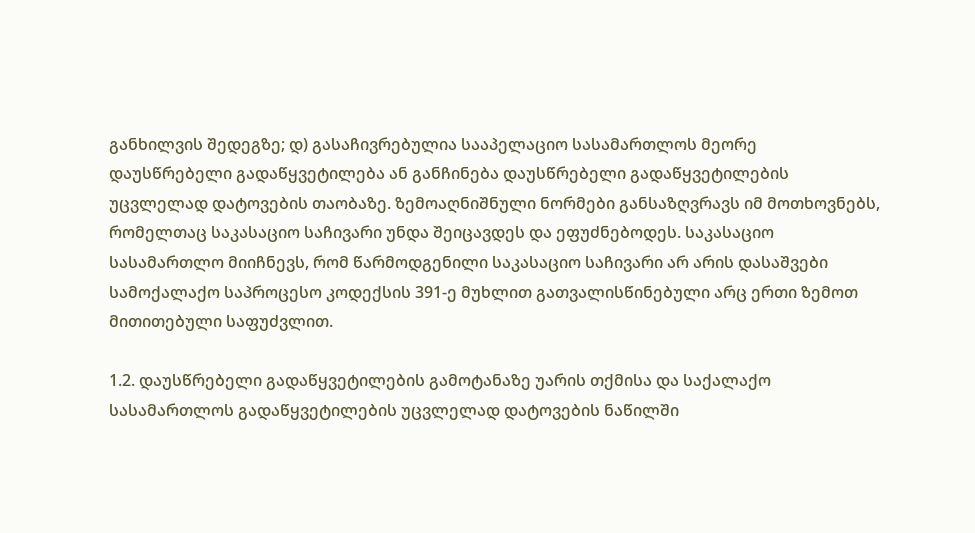განხილვის შედეგზე; დ) გასაჩივრებულია სააპელაციო სასამართლოს მეორე დაუსწრებელი გადაწყვეტილება ან განჩინება დაუსწრებელი გადაწყვეტილების უცვლელად დატოვების თაობაზე. ზემოაღნიშნული ნორმები განსაზღვრავს იმ მოთხოვნებს, რომელთაც საკასაციო საჩივარი უნდა შეიცავდეს და ეფუძნებოდეს. საკასაციო სასამართლო მიიჩნევს, რომ წარმოდგენილი საკასაციო საჩივარი არ არის დასაშვები სამოქალაქო საპროცესო კოდექსის 391-ე მუხლით გათვალისწინებული არც ერთი ზემოთ მითითებული საფუძვლით.

1.2. დაუსწრებელი გადაწყვეტილების გამოტანაზე უარის თქმისა და საქალაქო სასამართლოს გადაწყვეტილების უცვლელად დატოვების ნაწილში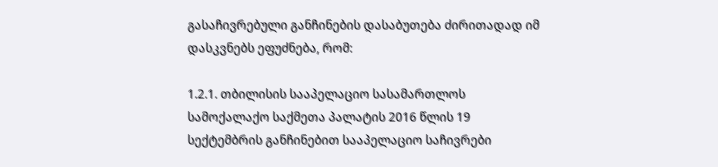გასაჩივრებული განჩინების დასაბუთება ძირითადად იმ დასკვნებს ეფუძნება, რომ:

1.2.1. თბილისის სააპელაციო სასამართლოს სამოქალაქო საქმეთა პალატის 2016 წლის 19 სექტემბრის განჩინებით სააპელაციო საჩივრები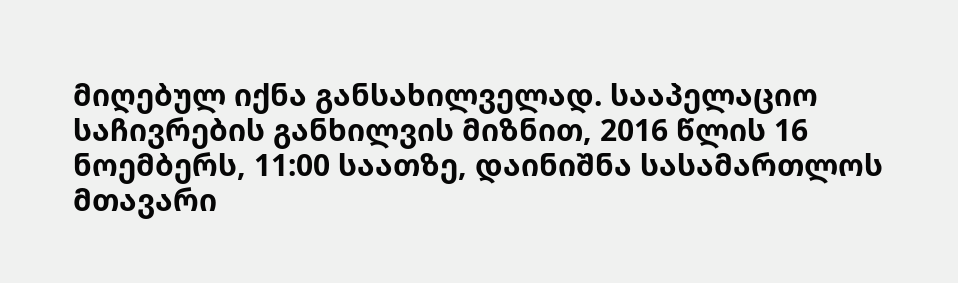მიღებულ იქნა განსახილველად. სააპელაციო საჩივრების განხილვის მიზნით, 2016 წლის 16 ნოემბერს, 11:00 საათზე, დაინიშნა სასამართლოს მთავარი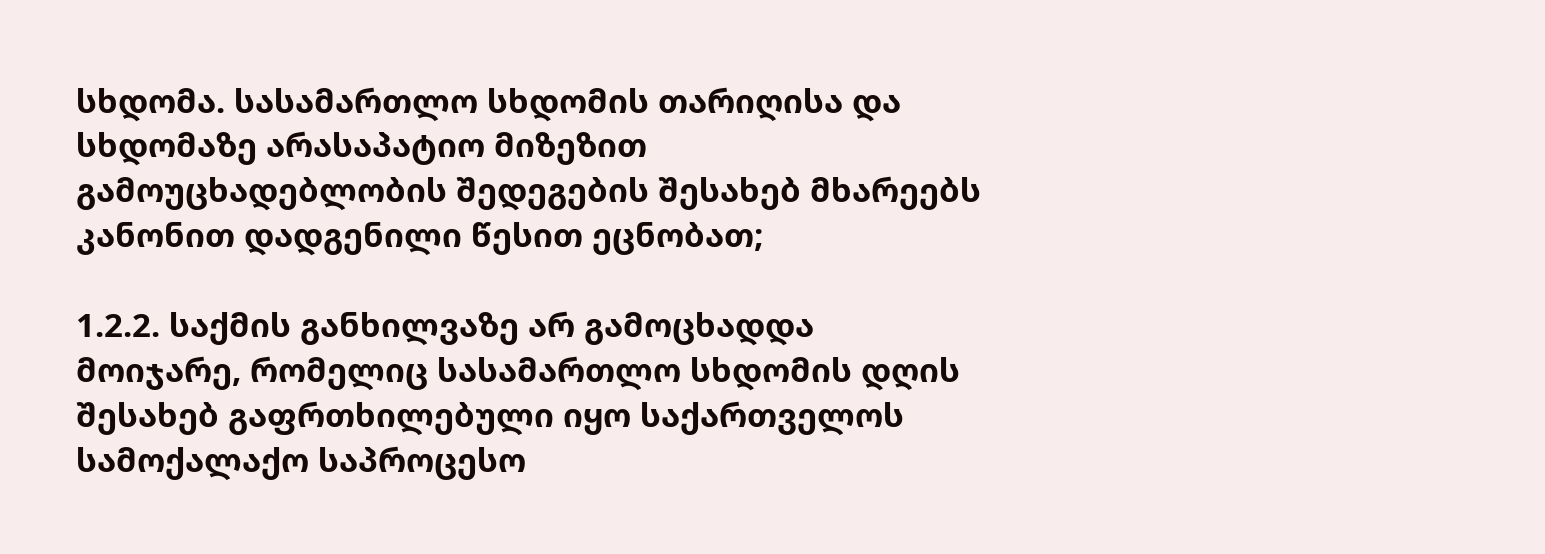სხდომა. სასამართლო სხდომის თარიღისა და სხდომაზე არასაპატიო მიზეზით გამოუცხადებლობის შედეგების შესახებ მხარეებს კანონით დადგენილი წესით ეცნობათ;

1.2.2. საქმის განხილვაზე არ გამოცხადდა მოიჯარე, რომელიც სასამართლო სხდომის დღის შესახებ გაფრთხილებული იყო საქართველოს სამოქალაქო საპროცესო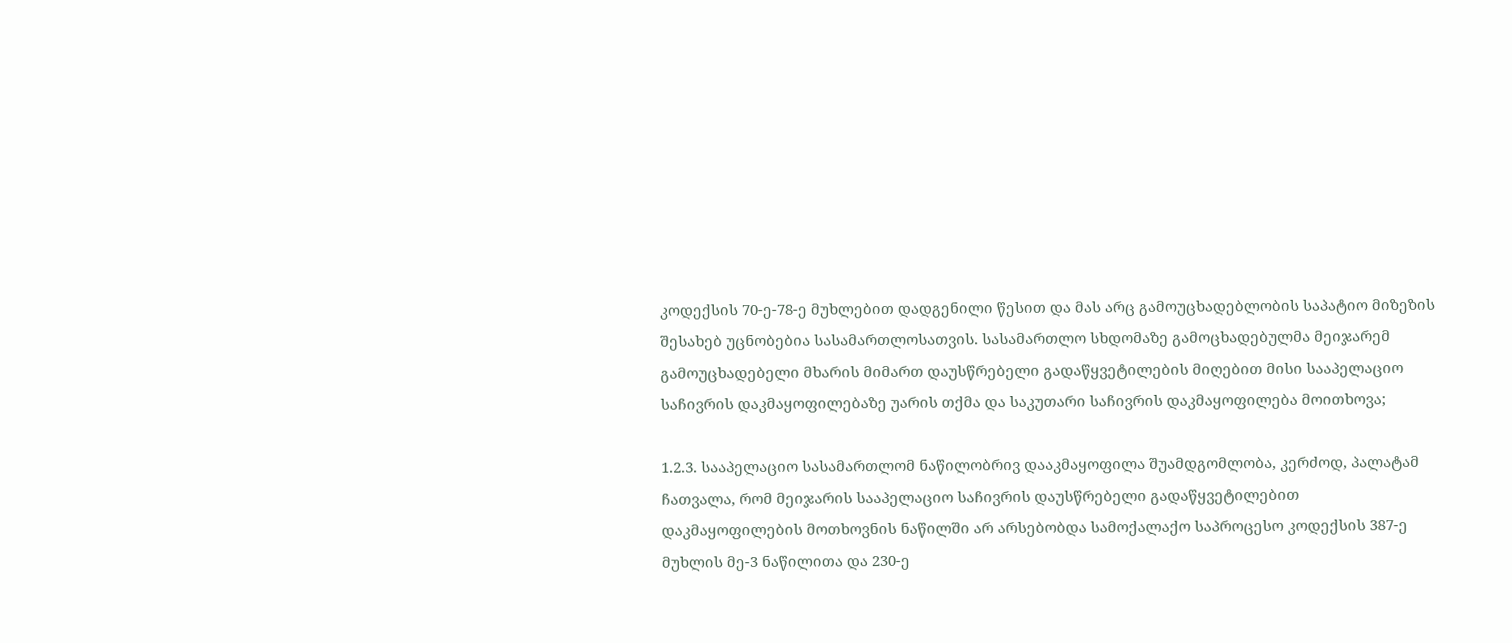კოდექსის 70-ე-78-ე მუხლებით დადგენილი წესით და მას არც გამოუცხადებლობის საპატიო მიზეზის შესახებ უცნობებია სასამართლოსათვის. სასამართლო სხდომაზე გამოცხადებულმა მეიჯარემ გამოუცხადებელი მხარის მიმართ დაუსწრებელი გადაწყვეტილების მიღებით მისი სააპელაციო საჩივრის დაკმაყოფილებაზე უარის თქმა და საკუთარი საჩივრის დაკმაყოფილება მოითხოვა;

1.2.3. სააპელაციო სასამართლომ ნაწილობრივ დააკმაყოფილა შუამდგომლობა, კერძოდ, პალატამ ჩათვალა, რომ მეიჯარის სააპელაციო საჩივრის დაუსწრებელი გადაწყვეტილებით დაკმაყოფილების მოთხოვნის ნაწილში არ არსებობდა სამოქალაქო საპროცესო კოდექსის 387-ე მუხლის მე-3 ნაწილითა და 230-ე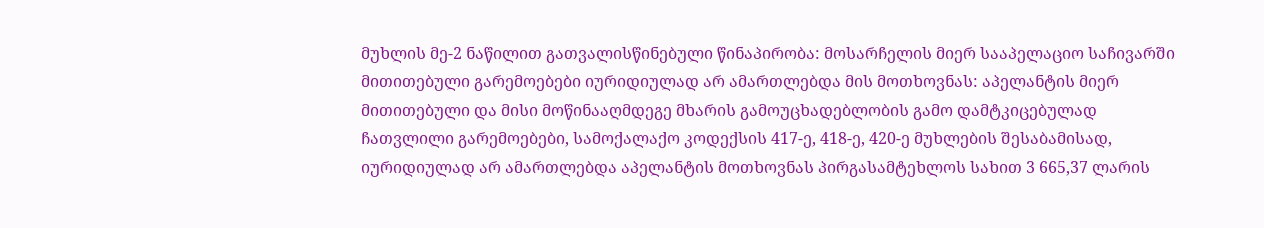მუხლის მე-2 ნაწილით გათვალისწინებული წინაპირობა: მოსარჩელის მიერ სააპელაციო საჩივარში მითითებული გარემოებები იურიდიულად არ ამართლებდა მის მოთხოვნას: აპელანტის მიერ მითითებული და მისი მოწინააღმდეგე მხარის გამოუცხადებლობის გამო დამტკიცებულად ჩათვლილი გარემოებები, სამოქალაქო კოდექსის 417-ე, 418-ე, 420-ე მუხლების შესაბამისად, იურიდიულად არ ამართლებდა აპელანტის მოთხოვნას პირგასამტეხლოს სახით 3 665,37 ლარის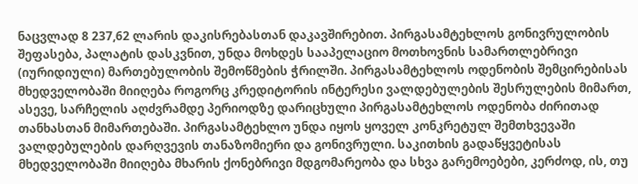ნაცვლად 8 237,62 ლარის დაკისრებასთან დაკავშირებით. პირგასამტეხლოს გონივრულობის შეფასება, პალატის დასკვნით, უნდა მოხდეს სააპელაციო მოთხოვნის სამართლებრივი (იურიდიული) მართებულობის შემოწმების ჭრილში. პირგასამტეხლოს ოდენობის შემცირებისას მხედველობაში მიიღება როგორც კრედიტორის ინტერესი ვალდებულების შესრულების მიმართ, ასევე, სარჩელის აღძვრამდე პერიოდზე დარიცხული პირგასამტეხლოს ოდენობა ძირითად თანხასთან მიმართებაში. პირგასამტეხლო უნდა იყოს ყოველ კონკრეტულ შემთხვევაში ვალდებულების დარღვევის თანაზომიერი და გონივრული. საკითხის გადაწყვეტისას მხედველობაში მიიღება მხარის ქონებრივი მდგომარეობა და სხვა გარემოებები, კერძოდ, ის, თუ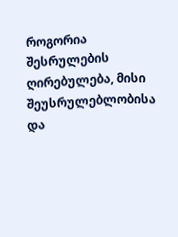როგორია შესრულების ღირებულება, მისი შეუსრულებლობისა და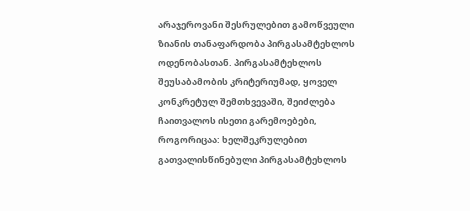არაჯეროვანი შესრულებით გამოწვეული ზიანის თანაფარდობა პირგასამტეხლოს ოდენობასთან. პირგასამტეხლოს შეუსაბამობის კრიტერიუმად, ყოველ კონკრეტულ შემთხვევაში, შეიძლება ჩაითვალოს ისეთი გარემოებები, როგორიცაა: ხელშეკრულებით გათვალისწინებული პირგასამტეხლოს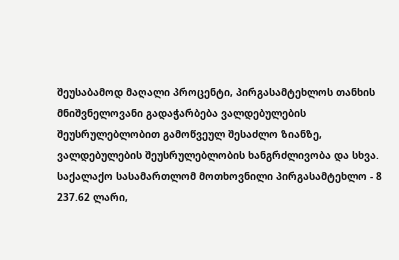შეუსაბამოდ მაღალი პროცენტი, პირგასამტეხლოს თანხის მნიშვნელოვანი გადაჭარბება ვალდებულების შეუსრულებლობით გამოწვეულ შესაძლო ზიანზე, ვალდებულების შეუსრულებლობის ხანგრძლივობა და სხვა. საქალაქო სასამართლომ მოთხოვნილი პირგასამტეხლო - 8 237.62 ლარი,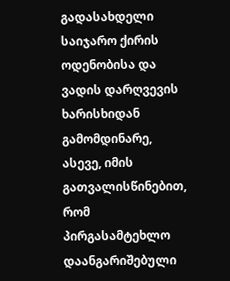გადასახდელი საიჯარო ქირის ოდენობისა და ვადის დარღვევის ხარისხიდან გამომდინარე, ასევე, იმის გათვალისწინებით, რომ პირგასამტეხლო დაანგარიშებული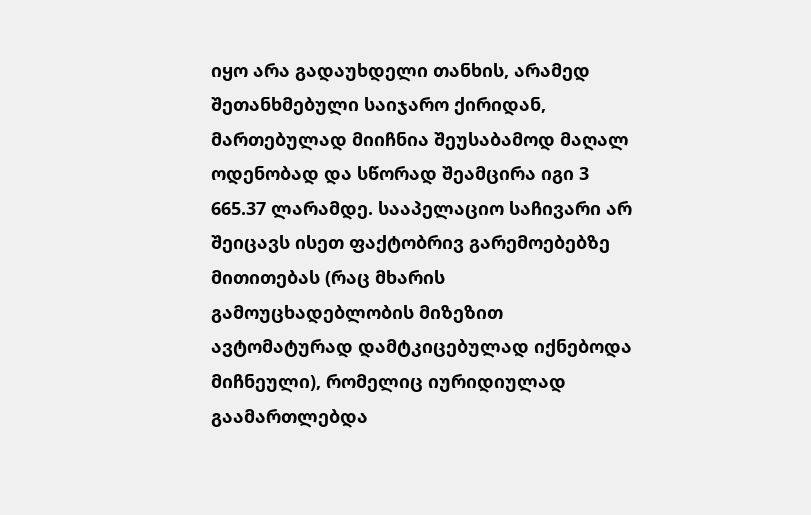იყო არა გადაუხდელი თანხის, არამედ შეთანხმებული საიჯარო ქირიდან, მართებულად მიიჩნია შეუსაბამოდ მაღალ ოდენობად და სწორად შეამცირა იგი 3 665.37 ლარამდე. სააპელაციო საჩივარი არ შეიცავს ისეთ ფაქტობრივ გარემოებებზე მითითებას (რაც მხარის გამოუცხადებლობის მიზეზით ავტომატურად დამტკიცებულად იქნებოდა მიჩნეული), რომელიც იურიდიულად გაამართლებდა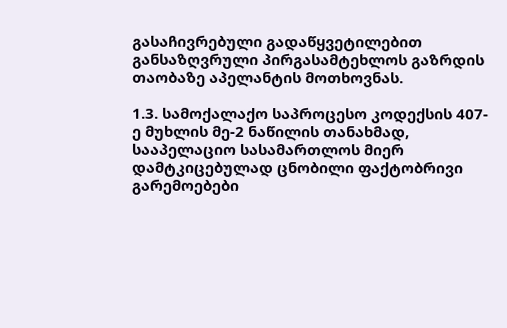გასაჩივრებული გადაწყვეტილებით განსაზღვრული პირგასამტეხლოს გაზრდის თაობაზე აპელანტის მოთხოვნას.

1.3. სამოქალაქო საპროცესო კოდექსის 407-ე მუხლის მე-2 ნაწილის თანახმად, სააპელაციო სასამართლოს მიერ დამტკიცებულად ცნობილი ფაქტობრივი გარემოებები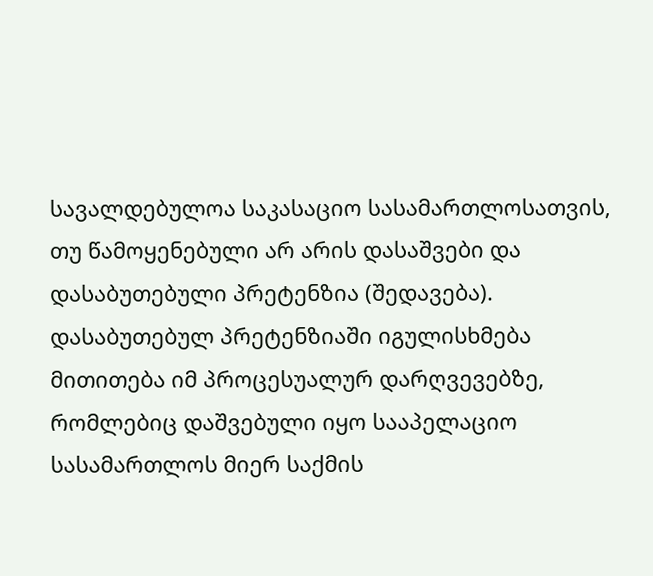სავალდებულოა საკასაციო სასამართლოსათვის, თუ წამოყენებული არ არის დასაშვები და დასაბუთებული პრეტენზია (შედავება). დასაბუთებულ პრეტენზიაში იგულისხმება მითითება იმ პროცესუალურ დარღვევებზე, რომლებიც დაშვებული იყო სააპელაციო სასამართლოს მიერ საქმის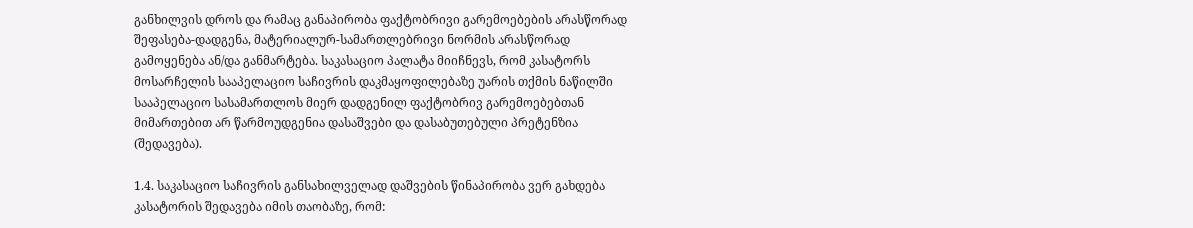განხილვის დროს და რამაც განაპირობა ფაქტობრივი გარემოებების არასწორად შეფასება-დადგენა, მატერიალურ-სამართლებრივი ნორმის არასწორად გამოყენება ან/და განმარტება. საკასაციო პალატა მიიჩნევს, რომ კასატორს მოსარჩელის სააპელაციო საჩივრის დაკმაყოფილებაზე უარის თქმის ნაწილში სააპელაციო სასამართლოს მიერ დადგენილ ფაქტობრივ გარემოებებთან მიმართებით არ წარმოუდგენია დასაშვები და დასაბუთებული პრეტენზია (შედავება).

1.4. საკასაციო საჩივრის განსახილველად დაშვების წინაპირობა ვერ გახდება კასატორის შედავება იმის თაობაზე, რომ: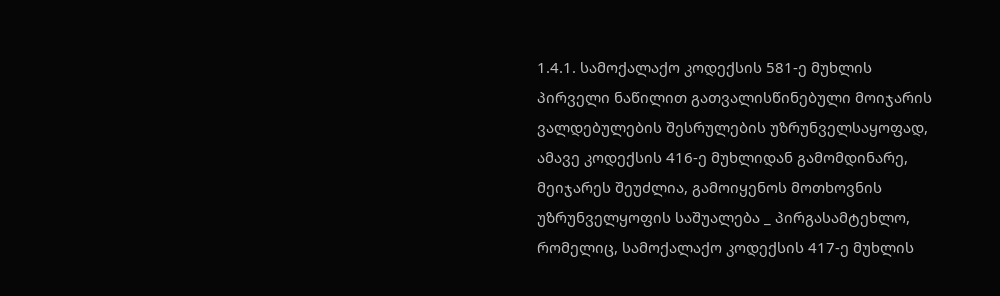1.4.1. სამოქალაქო კოდექსის 581-ე მუხლის პირველი ნაწილით გათვალისწინებული მოიჯარის ვალდებულების შესრულების უზრუნველსაყოფად, ამავე კოდექსის 416-ე მუხლიდან გამომდინარე, მეიჯარეს შეუძლია, გამოიყენოს მოთხოვნის უზრუნველყოფის საშუალება _ პირგასამტეხლო, რომელიც, სამოქალაქო კოდექსის 417-ე მუხლის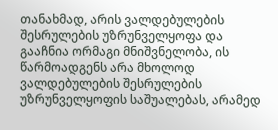თანახმად, არის ვალდებულების შესრულების უზრუნველყოფა და გააჩნია ორმაგი მნიშვნელობა, ის წარმოადგენს არა მხოლოდ ვალდებულების შესრულების უზრუნველყოფის საშუალებას, არამედ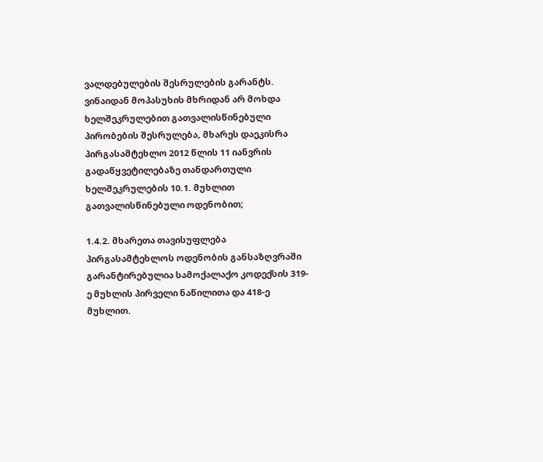ვალდებულების შესრულების გარანტს. ვინაიდან მოპასუხის მხრიდან არ მოხდა ხელშეკრულებით გათვალისწინებული პირობების შესრულება, მხარეს დაეკისრა პირგასამტეხლო 2012 წლის 11 იანვრის გადაწყვეტილებაზე თანდართული ხელშეკრულების 10.1. მუხლით გათვალისწინებული ოდენობით;

1.4.2. მხარეთა თავისუფლება პირგასამტეხლოს ოდენობის განსაზღვრაში გარანტირებულია სამოქალაქო კოდექსის 319-ე მუხლის პირველი ნაწილითა და 418-ე მუხლით.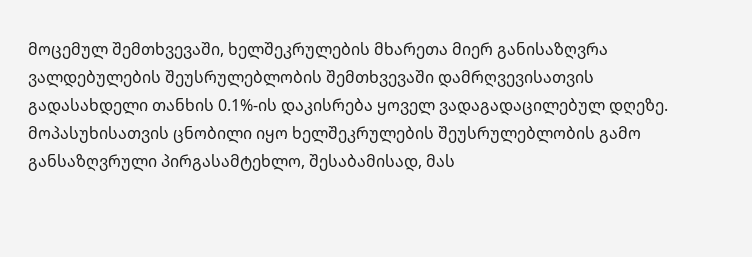მოცემულ შემთხვევაში, ხელშეკრულების მხარეთა მიერ განისაზღვრა ვალდებულების შეუსრულებლობის შემთხვევაში დამრღვევისათვის გადასახდელი თანხის 0.1%-ის დაკისრება ყოველ ვადაგადაცილებულ დღეზე. მოპასუხისათვის ცნობილი იყო ხელშეკრულების შეუსრულებლობის გამო განსაზღვრული პირგასამტეხლო, შესაბამისად, მას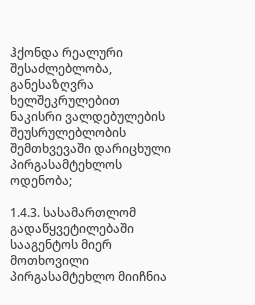ჰქონდა რეალური შესაძლებლობა, განესაზღვრა ხელშეკრულებით ნაკისრი ვალდებულების შეუსრულებლობის შემთხვევაში დარიცხული პირგასამტეხლოს ოდენობა;

1.4.3. სასამართლომ გადაწყვეტილებაში სააგენტოს მიერ მოთხოვილი პირგასამტეხლო მიიჩნია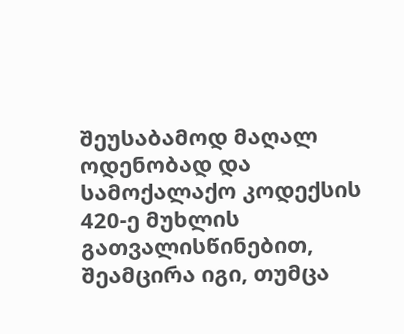შეუსაბამოდ მაღალ ოდენობად და სამოქალაქო კოდექსის 420-ე მუხლის გათვალისწინებით, შეამცირა იგი, თუმცა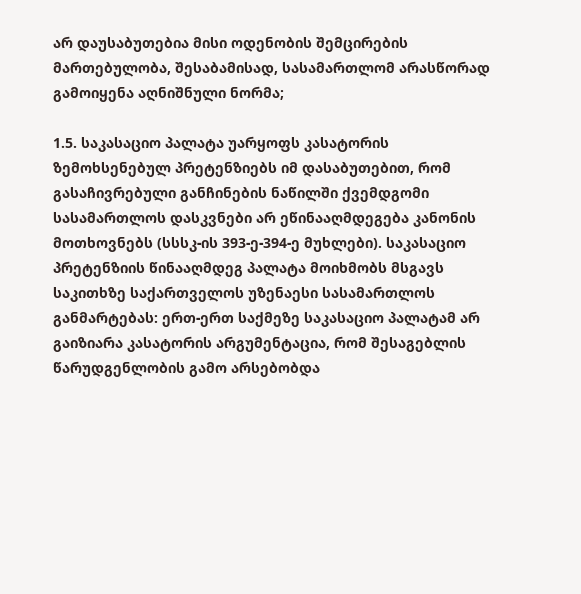არ დაუსაბუთებია მისი ოდენობის შემცირების მართებულობა, შესაბამისად, სასამართლომ არასწორად გამოიყენა აღნიშნული ნორმა;

1.5. საკასაციო პალატა უარყოფს კასატორის ზემოხსენებულ პრეტენზიებს იმ დასაბუთებით, რომ გასაჩივრებული განჩინების ნაწილში ქვემდგომი სასამართლოს დასკვნები არ ეწინააღმდეგება კანონის მოთხოვნებს (სსსკ-ის 393-ე-394-ე მუხლები). საკასაციო პრეტენზიის წინააღმდეგ პალატა მოიხმობს მსგავს საკითხზე საქართველოს უზენაესი სასამართლოს განმარტებას: ერთ-ერთ საქმეზე საკასაციო პალატამ არ გაიზიარა კასატორის არგუმენტაცია, რომ შესაგებლის წარუდგენლობის გამო არსებობდა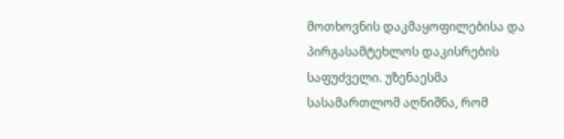მოთხოვნის დაკმაყოფილებისა და პირგასამტეხლოს დაკისრების საფუძველი. უზენაესმა სასამართლომ აღნიშნა, რომ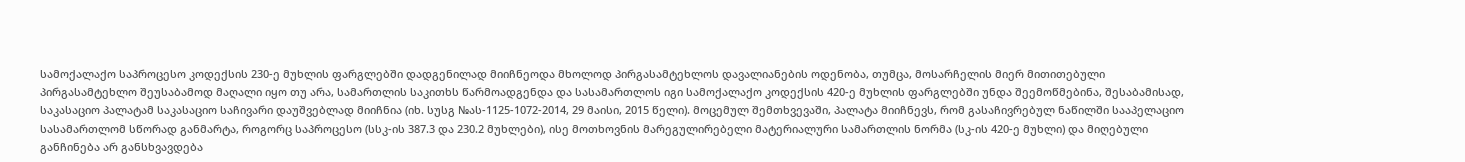სამოქალაქო საპროცესო კოდექსის 230-ე მუხლის ფარგლებში დადგენილად მიიჩნეოდა მხოლოდ პირგასამტეხლოს დავალიანების ოდენობა, თუმცა, მოსარჩელის მიერ მითითებული პირგასამტეხლო შეუსაბამოდ მაღალი იყო თუ არა, სამართლის საკითხს წარმოადგენდა და სასამართლოს იგი სამოქალაქო კოდექსის 420-ე მუხლის ფარგლებში უნდა შეემოწმებინა, შესაბამისად, საკასაციო პალატამ საკასაციო საჩივარი დაუშვებლად მიიჩნია (იხ. სუსგ №ას-1125-1072-2014, 29 მაისი, 2015 წელი). მოცემულ შემთხვევაში, პალატა მიიჩნევს, რომ გასაჩივრებულ ნაწილში სააპელაციო სასამართლომ სწორად განმარტა, როგორც საპროცესო (სსკ-ის 387.3 და 230.2 მუხლები), ისე მოთხოვნის მარეგულირებელი მატერიალური სამართლის ნორმა (სკ-ის 420-ე მუხლი) და მიღებული განჩინება არ განსხვავდება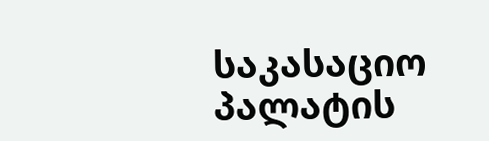საკასაციო პალატის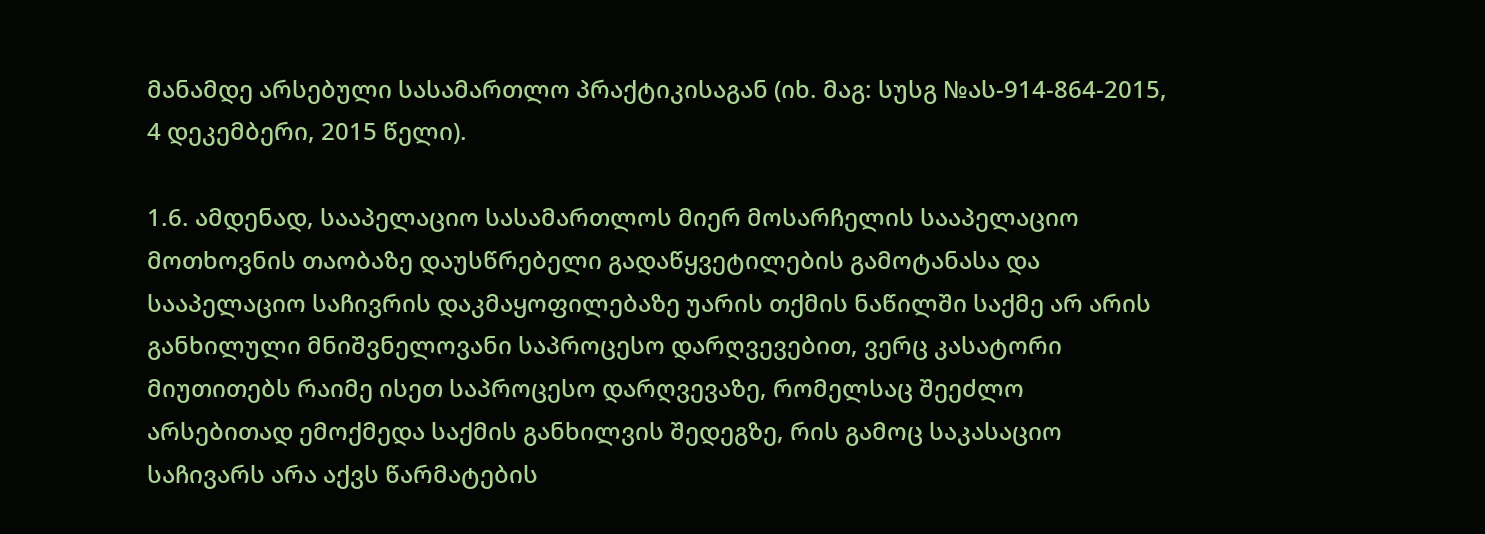მანამდე არსებული სასამართლო პრაქტიკისაგან (იხ. მაგ: სუსგ №ას-914-864-2015, 4 დეკემბერი, 2015 წელი).

1.6. ამდენად, სააპელაციო სასამართლოს მიერ მოსარჩელის სააპელაციო მოთხოვნის თაობაზე დაუსწრებელი გადაწყვეტილების გამოტანასა და სააპელაციო საჩივრის დაკმაყოფილებაზე უარის თქმის ნაწილში საქმე არ არის განხილული მნიშვნელოვანი საპროცესო დარღვევებით, ვერც კასატორი მიუთითებს რაიმე ისეთ საპროცესო დარღვევაზე, რომელსაც შეეძლო არსებითად ემოქმედა საქმის განხილვის შედეგზე, რის გამოც საკასაციო საჩივარს არა აქვს წარმატების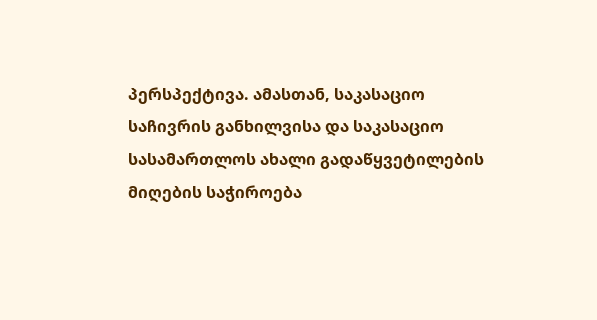პერსპექტივა. ამასთან, საკასაციო საჩივრის განხილვისა და საკასაციო სასამართლოს ახალი გადაწყვეტილების მიღების საჭიროება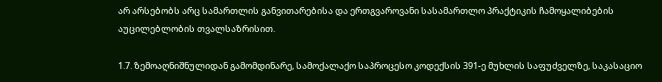არ არსებობს არც სამართლის განვითარებისა და ერთგვაროვანი სასამართლო პრაქტიკის ჩამოყალიბების აუცილებლობის თვალსაზრისით.

1.7. ზემოაღნიშნულიდან გამომდინარე, სამოქალაქო საპროცესო კოდექსის 391-ე მუხლის საფუძველზე, საკასაციო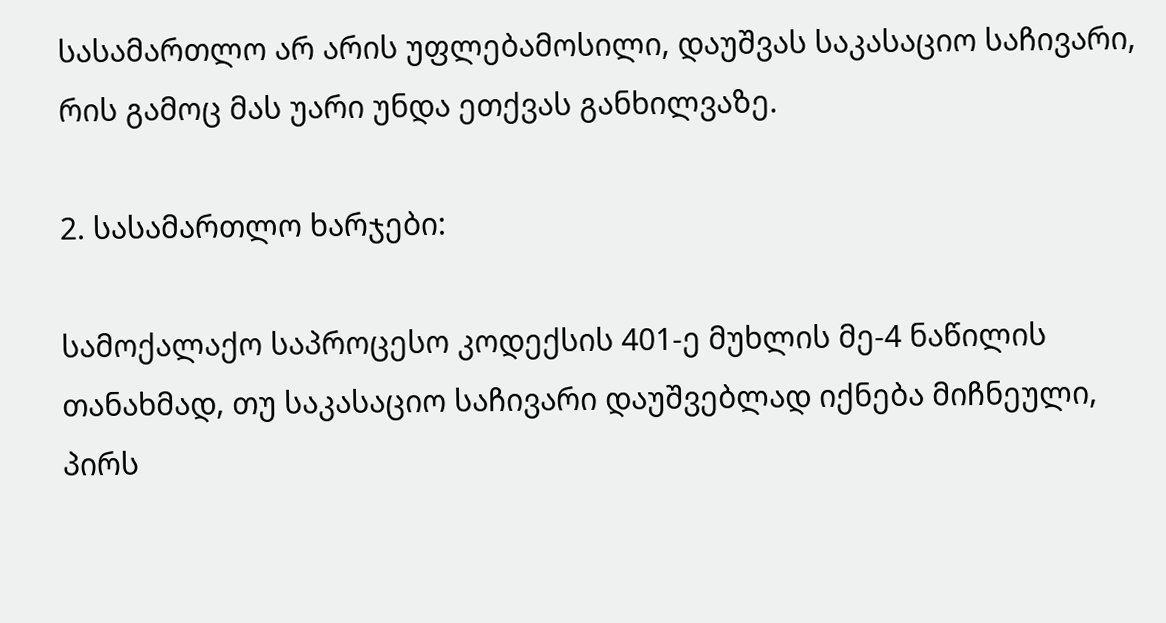სასამართლო არ არის უფლებამოსილი, დაუშვას საკასაციო საჩივარი, რის გამოც მას უარი უნდა ეთქვას განხილვაზე.

2. სასამართლო ხარჯები:

სამოქალაქო საპროცესო კოდექსის 401-ე მუხლის მე-4 ნაწილის თანახმად, თუ საკასაციო საჩივარი დაუშვებლად იქნება მიჩნეული, პირს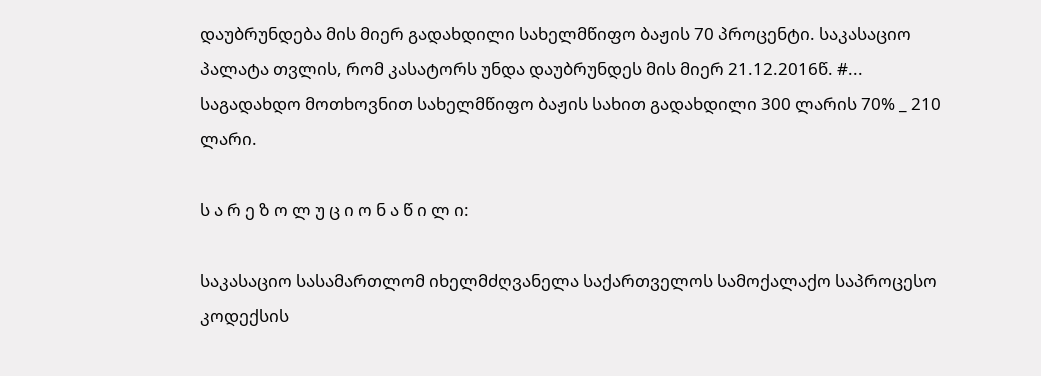დაუბრუნდება მის მიერ გადახდილი სახელმწიფო ბაჟის 70 პროცენტი. საკასაციო პალატა თვლის, რომ კასატორს უნდა დაუბრუნდეს მის მიერ 21.12.2016წ. #... საგადახდო მოთხოვნით სახელმწიფო ბაჟის სახით გადახდილი 300 ლარის 70% _ 210 ლარი.

ს ა რ ე ზ ო ლ უ ც ი ო ნ ა წ ი ლ ი:

საკასაციო სასამართლომ იხელმძღვანელა საქართველოს სამოქალაქო საპროცესო კოდექსის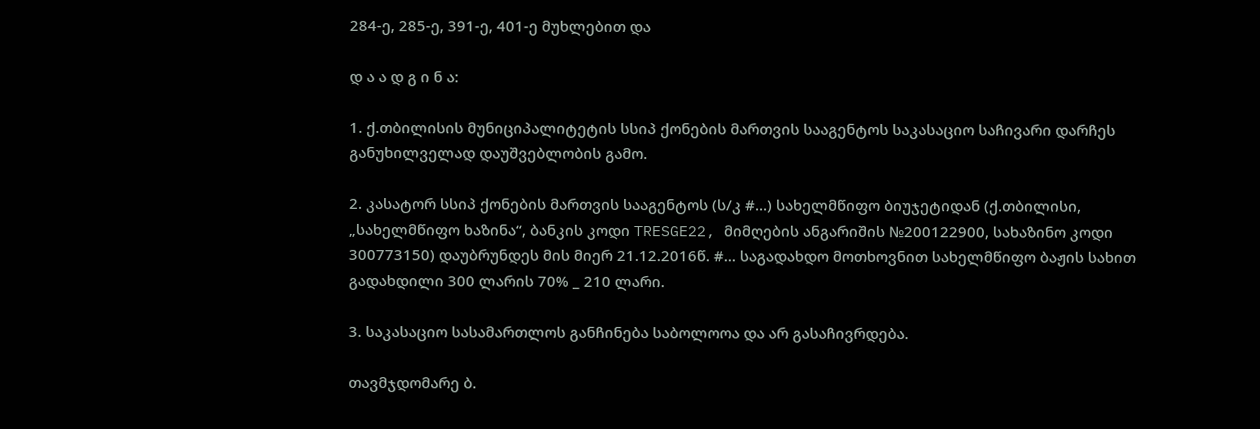284-ე, 285-ე, 391-ე, 401-ე მუხლებით და

დ ა ა დ გ ი ნ ა:

1. ქ.თბილისის მუნიციპალიტეტის სსიპ ქონების მართვის სააგენტოს საკასაციო საჩივარი დარჩეს განუხილველად დაუშვებლობის გამო.

2. კასატორ სსიპ ქონების მართვის სააგენტოს (ს/კ #...) სახელმწიფო ბიუჯეტიდან (ქ.თბილისი, „სახელმწიფო ხაზინა“, ბანკის კოდი TRESGE22, მიმღების ანგარიშის №200122900, სახაზინო კოდი 300773150) დაუბრუნდეს მის მიერ 21.12.2016წ. #... საგადახდო მოთხოვნით სახელმწიფო ბაჟის სახით გადახდილი 300 ლარის 70% _ 210 ლარი.

3. საკასაციო სასამართლოს განჩინება საბოლოოა და არ გასაჩივრდება.

თავმჯდომარე ბ.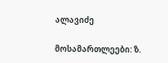ალავიძე

მოსამართლეები: ზ.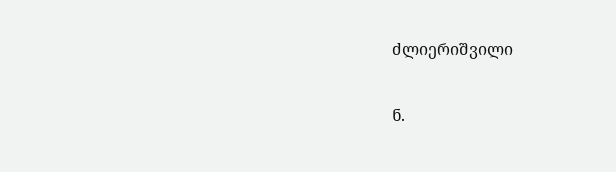ძლიერიშვილი

ნ.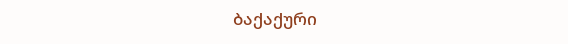ბაქაქური